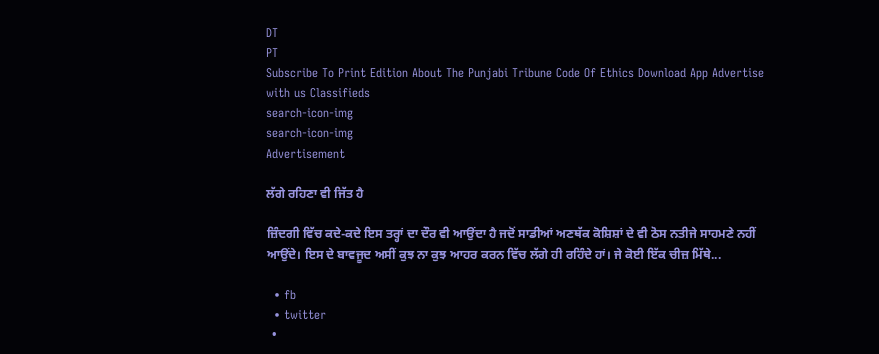DT
PT
Subscribe To Print Edition About The Punjabi Tribune Code Of Ethics Download App Advertise with us Classifieds
search-icon-img
search-icon-img
Advertisement

ਲੱਗੇ ਰਹਿਣਾ ਵੀ ਜਿੱਤ ਹੈ

ਜ਼ਿੰਦਗੀ ਵਿੱਚ ਕਦੇ-ਕਦੇ ਇਸ ਤਰ੍ਹਾਂ ਦਾ ਦੌਰ ਵੀ ਆਉਂਦਾ ਹੈ ਜਦੋਂ ਸਾਡੀਆਂ ਅਣਥੱਕ ਕੋਸ਼ਿਸ਼ਾਂ ਦੇ ਵੀ ਠੋਸ ਨਤੀਜੇ ਸਾਹਮਣੇ ਨਹੀਂ ਆਉਂਦੇ। ਇਸ ਦੇ ਬਾਵਜੂਦ ਅਸੀਂ ਕੁਝ ਨਾ ਕੁਝ ਆਹਰ ਕਰਨ ਵਿੱਚ ਲੱਗੇ ਹੀ ਰਹਿੰਦੇ ਹਾਂ। ਜੇ ਕੋਈ ਇੱਕ ਚੀਜ਼ ਮਿੱਥੇ...

  • fb
  • twitter
  •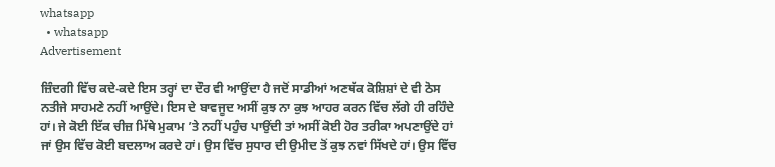whatsapp
  • whatsapp
Advertisement

ਜ਼ਿੰਦਗੀ ਵਿੱਚ ਕਦੇ-ਕਦੇ ਇਸ ਤਰ੍ਹਾਂ ਦਾ ਦੌਰ ਵੀ ਆਉਂਦਾ ਹੈ ਜਦੋਂ ਸਾਡੀਆਂ ਅਣਥੱਕ ਕੋਸ਼ਿਸ਼ਾਂ ਦੇ ਵੀ ਠੋਸ ਨਤੀਜੇ ਸਾਹਮਣੇ ਨਹੀਂ ਆਉਂਦੇ। ਇਸ ਦੇ ਬਾਵਜੂਦ ਅਸੀਂ ਕੁਝ ਨਾ ਕੁਝ ਆਹਰ ਕਰਨ ਵਿੱਚ ਲੱਗੇ ਹੀ ਰਹਿੰਦੇ ਹਾਂ। ਜੇ ਕੋਈ ਇੱਕ ਚੀਜ਼ ਮਿੱਥੇ ਮੁਕਾਮ ’ਤੇ ਨਹੀਂ ਪਹੁੰਚ ਪਾਉਂਦੀ ਤਾਂ ਅਸੀਂ ਕੋਈ ਹੋਰ ਤਰੀਕਾ ਅਪਣਾਉਂਦੇ ਹਾਂ ਜਾਂ ਉਸ ਵਿੱਚ ਕੋਈ ਬਦਲਾਅ ਕਰਦੇ ਹਾਂ। ਉਸ ਵਿੱਚ ਸੁਧਾਰ ਦੀ ਉਮੀਦ ਤੋਂ ਕੁਝ ਨਵਾਂ ਸਿੱਖਦੇ ਹਾਂ। ਉਸ ਵਿੱਚ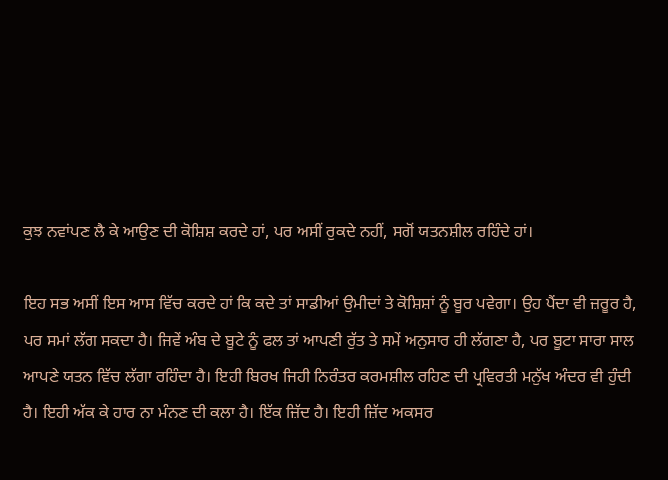ਕੁਝ ਨਵਾਂਪਣ ਲੈ ਕੇ ਆਉਣ ਦੀ ਕੋਸ਼ਿਸ਼ ਕਰਦੇ ਹਾਂ, ਪਰ ਅਸੀਂ ਰੁਕਦੇ ਨਹੀਂ, ਸਗੋਂ ਯਤਨਸ਼ੀਲ ਰਹਿੰਦੇ ਹਾਂ।

ਇਹ ਸਭ ਅਸੀਂ ਇਸ ਆਸ ਵਿੱਚ ਕਰਦੇ ਹਾਂ ਕਿ ਕਦੇ ਤਾਂ ਸਾਡੀਆਂ ਉਮੀਦਾਂ ਤੇ ਕੋਸ਼ਿਸ਼ਾਂ ਨੂੰ ਬੂਰ ਪਵੇਗਾ। ਉਹ ਪੈਂਦਾ ਵੀ ਜ਼ਰੂਰ ਹੈ, ਪਰ ਸਮਾਂ ਲੱਗ ਸਕਦਾ ਹੈ। ਜਿਵੇਂ ਅੰਬ ਦੇ ਬੂਟੇ ਨੂੰ ਫਲ ਤਾਂ ਆਪਣੀ ਰੁੱਤ ਤੇ ਸਮੇਂ ਅਨੁਸਾਰ ਹੀ ਲੱਗਣਾ ਹੈ, ਪਰ ਬੂਟਾ ਸਾਰਾ ਸਾਲ ਆਪਣੇ ਯਤਨ ਵਿੱਚ ਲੱਗਾ ਰਹਿੰਦਾ ਹੈ। ਇਹੀ ਬਿਰਖ ਜਿਹੀ ਨਿਰੰਤਰ ਕਰਮਸ਼ੀਲ ਰਹਿਣ ਦੀ ਪ੍ਰਵਿਰਤੀ ਮਨੁੱਖ ਅੰਦਰ ਵੀ ਹੁੰਦੀ ਹੈ। ਇਹੀ ਅੱਕ ਕੇ ਹਾਰ ਨਾ ਮੰਨਣ ਦੀ ਕਲਾ ਹੈ। ਇੱਕ ਜ਼ਿੱਦ ਹੈ। ਇਹੀ ਜ਼ਿੱਦ ਅਕਸਰ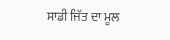ਸਾਡੀ ਜਿੱਤ ਦਾ ਮੂਲ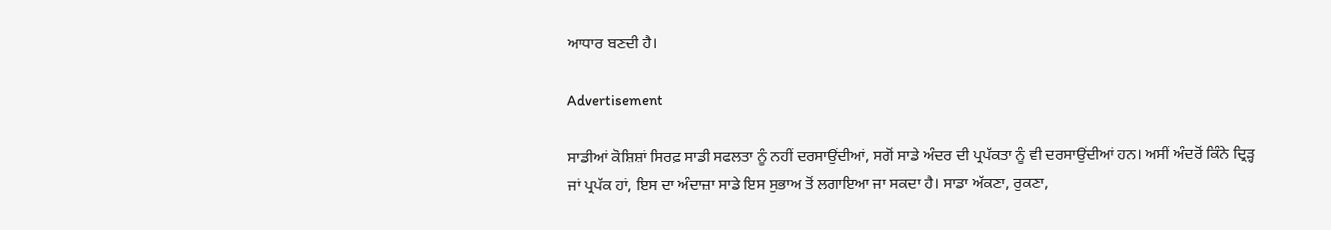ਆਧਾਰ ਬਣਦੀ ਹੈ।

Advertisement

ਸਾਡੀਆਂ ਕੋਸ਼ਿਸ਼ਾਂ ਸਿਰਫ਼ ਸਾਡੀ ਸਫਲਤਾ ਨੂੰ ਨਹੀਂ ਦਰਸਾਉਂਦੀਆਂ, ਸਗੋਂ ਸਾਡੇ ਅੰਦਰ ਦੀ ਪ੍ਰਪੱਕਤਾ ਨੂੰ ਵੀ ਦਰਸਾਉਂਦੀਆਂ ਹਨ। ਅਸੀਂ ਅੰਦਰੋਂ ਕਿੰਨੇ ਦ੍ਰਿੜ੍ਹ ਜਾਂ ਪ੍ਰਪੱਕ ਹਾਂ, ਇਸ ਦਾ ਅੰਦਾਜ਼ਾ ਸਾਡੇ ਇਸ ਸੁਭਾਅ ਤੋਂ ਲਗਾਇਆ ਜਾ ਸਕਦਾ ਹੈ। ਸਾਡਾ ਅੱਕਣਾ, ਰੁਕਣਾ,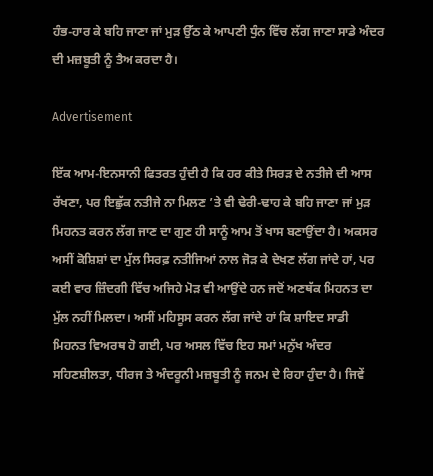ਹੰਭ-ਹਾਰ ਕੇ ਬਹਿ ਜਾਣਾ ਜਾਂ ਮੁੜ ਉੱਠ ਕੇ ਆਪਣੀ ਧੁੰਨ ਵਿੱਚ ਲੱਗ ਜਾਣਾ ਸਾਡੇ ਅੰਦਰ ਦੀ ਮਜ਼ਬੂਤੀ ਨੂੰ ਤੈਅ ਕਰਦਾ ਹੈ।

Advertisement

ਇੱਕ ਆਮ-ਇਨਸਾਨੀ ਫਿਤਰਤ ਹੁੰਦੀ ਹੈ ਕਿ ਹਰ ਕੀਤੇ ਸਿਰੜ ਦੇ ਨਤੀਜੇ ਦੀ ਆਸ ਰੱਖਣਾ, ਪਰ ਇਛੁੱਕ ਨਤੀਜੇ ਨਾ ਮਿਲਣ ’ਤੇ ਵੀ ਢੇਰੀ-ਢਾਹ ਕੇ ਬਹਿ ਜਾਣਾ ਜਾਂ ਮੁੜ ਮਿਹਨਤ ਕਰਨ ਲੱਗ ਜਾਣ ਦਾ ਗੁਣ ਹੀ ਸਾਨੂੰ ਆਮ ਤੋਂ ਖਾਸ ਬਣਾਉਂਦਾ ਹੈ। ਅਕਸਰ ਅਸੀਂ ਕੋਸ਼ਿਸ਼ਾਂ ਦਾ ਮੁੱਲ ਸਿਰਫ਼ ਨਤੀਜਿਆਂ ਨਾਲ ਜੋੜ ਕੇ ਦੇਖਣ ਲੱਗ ਜਾਂਦੇ ਹਾਂ, ਪਰ ਕਈ ਵਾਰ ਜ਼ਿੰਦਗੀ ਵਿੱਚ ਅਜਿਹੇ ਮੋੜ ਵੀ ਆਉਂਦੇ ਹਨ ਜਦੋਂ ਅਣਥੱਕ ਮਿਹਨਤ ਦਾ ਮੁੱਲ ਨਹੀਂ ਮਿਲਦਾ। ਅਸੀਂ ਮਹਿਸੂਸ ਕਰਨ ਲੱਗ ਜਾਂਦੇ ਹਾਂ ਕਿ ਸ਼ਾਇਦ ਸਾਡੀ ਮਿਹਨਤ ਵਿਅਰਥ ਹੋ ਗਈ, ਪਰ ਅਸਲ ਵਿੱਚ ਇਹ ਸਮਾਂ ਮਨੁੱਖ ਅੰਦਰ ਸਹਿਣਸ਼ੀਲਤਾ, ਧੀਰਜ ਤੇ ਅੰਦਰੂਨੀ ਮਜ਼ਬੂਤੀ ਨੂੰ ਜਨਮ ਦੇ ਰਿਹਾ ਹੁੰਦਾ ਹੈ। ਜਿਵੇਂ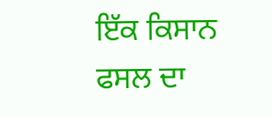ਇੱਕ ਕਿਸਾਨ ਫਸਲ ਦਾ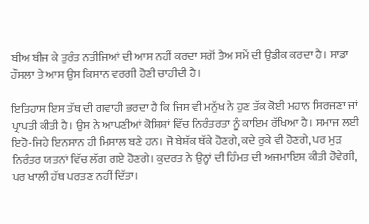ਬੀਅ ਬੀਜ ਕੇ ਤੁਰੰਤ ਨਤੀਜਿਆਂ ਦੀ ਆਸ ਨਹੀਂ ਕਰਦਾ ਸਗੋਂ ਤੈਅ ਸਮੇਂ ਦੀ ਉਡੀਕ ਕਰਦਾ ਹੈ। ਸਾਡਾ ਹੌਸਲਾ ਤੇ ਆਸ ਉਸ ਕਿਸਾਨ ਵਰਗੀ ਹੋਣੀ ਚਾਹੀਦੀ ਹੈ।

ਇਤਿਹਾਸ ਇਸ ਤੱਥ ਦੀ ਗਵਾਹੀ ਭਰਦਾ ਹੈ ਕਿ ਜਿਸ ਵੀ ਮਨੁੱਖ ਨੇ ਹੁਣ ਤੱਕ ਕੋਈ ਮਹਾਨ ਸਿਰਜਣਾ ਜਾਂ ਪ੍ਰਾਪਤੀ ਕੀਤੀ ਹੈ। ਉਸ ਨੇ ਆਪਣੀਆਂ ਕੋਸ਼ਿਸ਼ਾਂ ਵਿੱਚ ਨਿਰੰਤਰਤਾ ਨੂੰ ਕਾਇਮ ਰੱਖਿਆ ਹੈ। ਸਮਾਜ ਲਈ ਇਹੋ-ਜਿਹੇ ਇਨਸਾਨ ਹੀ ਮਿਸਾਲ ਬਣੇ ਹਨ। ਜੋ ਬੇਸ਼ੱਕ ਥੱਕੇ ਹੋਣਗੇ, ਕਦੇ ਰੁਕੇ ਵੀ ਹੋਣਗੇ, ਪਰ ਮੁੜ ਨਿਰੰਤਰ ਯਤਨਾਂ ਵਿੱਚ ਲੱਗ ਗਏ ਹੋਣਗੇ। ਕੁਦਰਤ ਨੇ ਉਨ੍ਹਾਂ ਦੀ ਹਿੰਮਤ ਦੀ ਅਜਮਾਇਸ਼ ਕੀਤੀ ਹੋਵੇਗੀ, ਪਰ ਖਾਲੀ ਹੱਥ ਪਰਤਣ ਨਹੀਂ ਦਿੱਤਾ।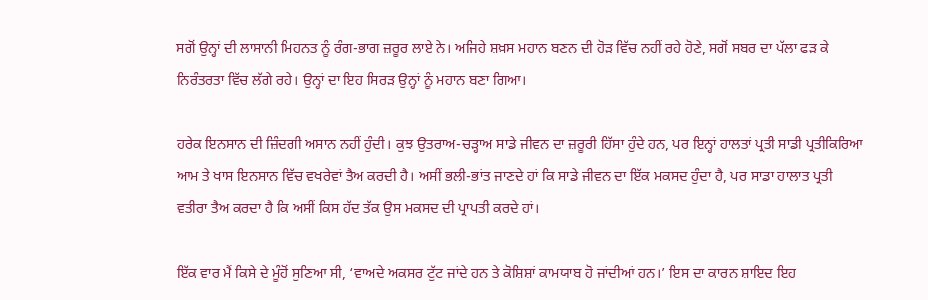ਸਗੋਂ ਉਨ੍ਹਾਂ ਦੀ ਲਾਸਾਨੀ ਮਿਹਨਤ ਨੂੰ ਰੰਗ-ਭਾਗ ਜ਼ਰੂਰ ਲਾਏ ਨੇ। ਅਜਿਹੇ ਸ਼ਖ਼ਸ ਮਹਾਨ ਬਣਨ ਦੀ ਹੋੜ ਵਿੱਚ ਨਹੀਂ ਰਹੇ ਹੋਣੇ, ਸਗੋਂ ਸਬਰ ਦਾ ਪੱਲਾ ਫੜ ਕੇ ਨਿਰੰਤਰਤਾ ਵਿੱਚ ਲੱਗੇ ਰਹੇ। ਉਨ੍ਹਾਂ ਦਾ ਇਹ ਸਿਰੜ ਉਨ੍ਹਾਂ ਨੂੰ ਮਹਾਨ ਬਣਾ ਗਿਆ।

ਹਰੇਕ ਇਨਸਾਨ ਦੀ ਜ਼ਿੰਦਗੀ ਅਸਾਨ ਨਹੀਂ ਹੁੰਦੀ। ਕੁਝ ਉਤਰਾਅ-ਚੜ੍ਹਾਅ ਸਾਡੇ ਜੀਵਨ ਦਾ ਜ਼ਰੂਰੀ ਹਿੱਸਾ ਹੁੰਦੇ ਹਨ, ਪਰ ਇਨ੍ਹਾਂ ਹਾਲਤਾਂ ਪ੍ਰਤੀ ਸਾਡੀ ਪ੍ਰਤੀਕਿਰਿਆ ਆਮ ਤੇ ਖਾਸ ਇਨਸਾਨ ਵਿੱਚ ਵਖਰੇਵਾਂ ਤੈਅ ਕਰਦੀ ਹੈ। ਅਸੀਂ ਭਲੀ-ਭਾਂਤ ਜਾਣਦੇ ਹਾਂ ਕਿ ਸਾਡੇ ਜੀਵਨ ਦਾ ਇੱਕ ਮਕਸਦ ਹੁੰਦਾ ਹੈ, ਪਰ ਸਾਡਾ ਹਾਲਾਤ ਪ੍ਰਤੀ ਵਤੀਰਾ ਤੈਅ ਕਰਦਾ ਹੈ ਕਿ ਅਸੀਂ ਕਿਸ ਹੱਦ ਤੱਕ ਉਸ ਮਕਸਦ ਦੀ ਪ੍ਰਾਪਤੀ ਕਰਦੇ ਹਾਂ।

ਇੱਕ ਵਾਰ ਮੈਂ ਕਿਸੇ ਦੇ ਮੂੰਹੋਂ ਸੁਣਿਆ ਸੀ, ‘ਵਾਅਦੇ ਅਕਸਰ ਟੁੱਟ ਜਾਂਦੇ ਹਨ ਤੇ ਕੋਸ਼ਿਸ਼ਾਂ ਕਾਮਯਾਬ ਹੋ ਜਾਂਦੀਆਂ ਹਨ।’ ਇਸ ਦਾ ਕਾਰਨ ਸ਼ਾਇਦ ਇਹ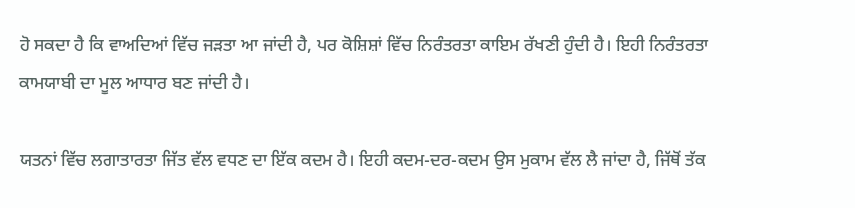ਹੋ ਸਕਦਾ ਹੈ ਕਿ ਵਾਅਦਿਆਂ ਵਿੱਚ ਜੜਤਾ ਆ ਜਾਂਦੀ ਹੈ, ਪਰ ਕੋਸ਼ਿਸ਼ਾਂ ਵਿੱਚ ਨਿਰੰਤਰਤਾ ਕਾਇਮ ਰੱਖਣੀ ਹੁੰਦੀ ਹੈ। ਇਹੀ ਨਿਰੰਤਰਤਾ ਕਾਮਯਾਬੀ ਦਾ ਮੂਲ ਆਧਾਰ ਬਣ ਜਾਂਦੀ ਹੈ।

ਯਤਨਾਂ ਵਿੱਚ ਲਗਾਤਾਰਤਾ ਜਿੱਤ ਵੱਲ ਵਧਣ ਦਾ ਇੱਕ ਕਦਮ ਹੈ। ਇਹੀ ਕਦਮ-ਦਰ-ਕਦਮ ਉਸ ਮੁਕਾਮ ਵੱਲ ਲੈ ਜਾਂਦਾ ਹੈ, ਜਿੱਥੋਂ ਤੱਕ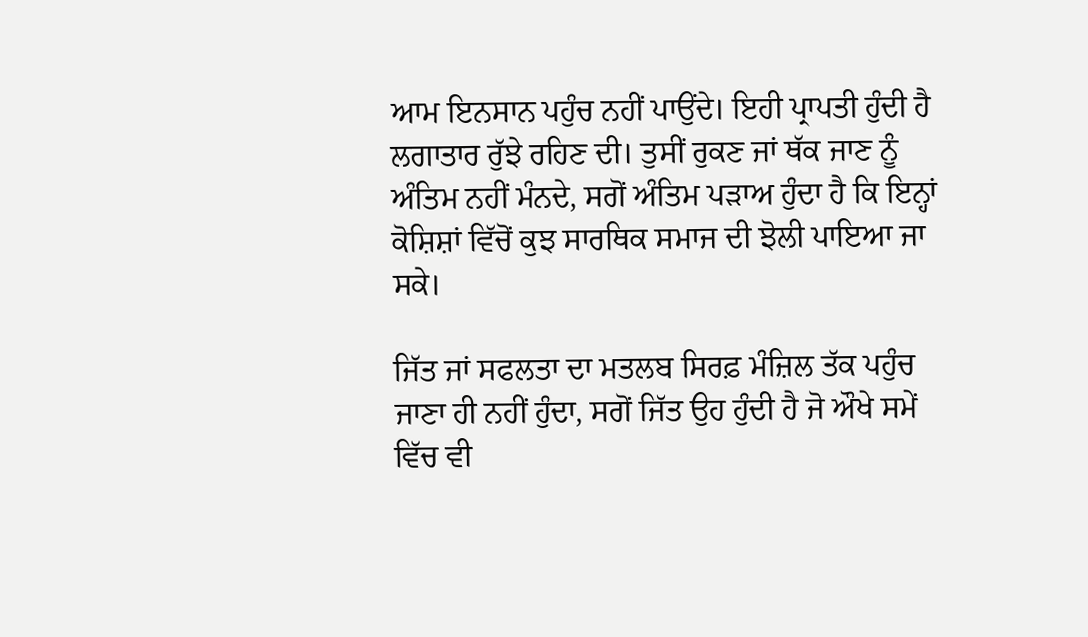ਆਮ ਇਨਸਾਨ ਪਹੁੰਚ ਨਹੀਂ ਪਾਉਂਦੇ। ਇਹੀ ਪ੍ਰਾਪਤੀ ਹੁੰਦੀ ਹੈ ਲਗਾਤਾਰ ਰੁੱਝੇ ਰਹਿਣ ਦੀ। ਤੁਸੀਂ ਰੁਕਣ ਜਾਂ ਥੱਕ ਜਾਣ ਨੂੰ ਅੰਤਿਮ ਨਹੀਂ ਮੰਨਦੇ, ਸਗੋਂ ਅੰਤਿਮ ਪੜਾਅ ਹੁੰਦਾ ਹੈ ਕਿ ਇਨ੍ਹਾਂ ਕੋਸ਼ਿਸ਼ਾਂ ਵਿੱਚੋਂ ਕੁਝ ਸਾਰਥਿਕ ਸਮਾਜ ਦੀ ਝੋਲੀ ਪਾਇਆ ਜਾ ਸਕੇ।

ਜਿੱਤ ਜਾਂ ਸਫਲਤਾ ਦਾ ਮਤਲਬ ਸਿਰਫ਼ ਮੰਜ਼ਿਲ ਤੱਕ ਪਹੁੰਚ ਜਾਣਾ ਹੀ ਨਹੀਂ ਹੁੰਦਾ, ਸਗੋਂ ਜਿੱਤ ਉਹ ਹੁੰਦੀ ਹੈ ਜੋ ਔਖੇ ਸਮੇਂ ਵਿੱਚ ਵੀ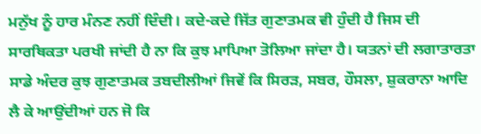ਮਨੁੱਖ ਨੂੰ ਹਾਰ ਮੰਨਣ ਨਹੀਂ ਦਿੰਦੀ। ਕਦੇ-ਕਦੇ ਜਿੱਤ ਗੁਣਾਤਮਕ ਵੀ ਹੁੰਦੀ ਹੈ ਜਿਸ ਦੀ ਸਾਰਥਿਕਤਾ ਪਰਖੀ ਜਾਂਦੀ ਹੈ ਨਾ ਕਿ ਕੁਝ ਮਾਪਿਆ ਤੋਲਿਆ ਜਾਂਦਾ ਹੈ। ਯਤਨਾਂ ਦੀ ਲਗਾਤਾਰਤਾ ਸਾਡੇ ਅੰਦਰ ਕੁਝ ਗੁਣਾਤਮਕ ਤਬਦੀਲੀਆਂ ਜਿਵੇਂ ਕਿ ਸਿਰੜ, ਸਬਰ, ਹੌਸਲਾ, ਸ਼ੁਕਰਾਨਾ ਆਦਿ ਲੈ ਕੇ ਆਉਂਦੀਆਂ ਹਨ ਜੋ ਕਿ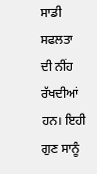ਸਾਡੀ ਸਫਲਤਾ ਦੀ ਨੀਂਹ ਰੱਖਦੀਆਂ ਹਨ। ਇਹੀ ਗੁਣ ਸਾਨੂੰ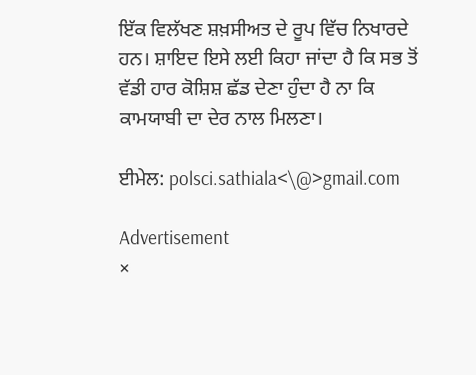ਇੱਕ ਵਿਲੱਖਣ ਸ਼ਖ਼ਸੀਅਤ ਦੇ ਰੂਪ ਵਿੱਚ ਨਿਖਾਰਦੇ ਹਨ। ਸ਼ਾਇਦ ਇਸੇ ਲਈ ਕਿਹਾ ਜਾਂਦਾ ਹੈ ਕਿ ਸਭ ਤੋਂ ਵੱਡੀ ਹਾਰ ਕੋਸ਼ਿਸ਼ ਛੱਡ ਦੇਣਾ ਹੁੰਦਾ ਹੈ ਨਾ ਕਿ ਕਾਮਯਾਬੀ ਦਾ ਦੇਰ ਨਾਲ ਮਿਲਣਾ।

ਈਮੇਲ: polsci.sathiala<\@>gmail.com

Advertisement
×